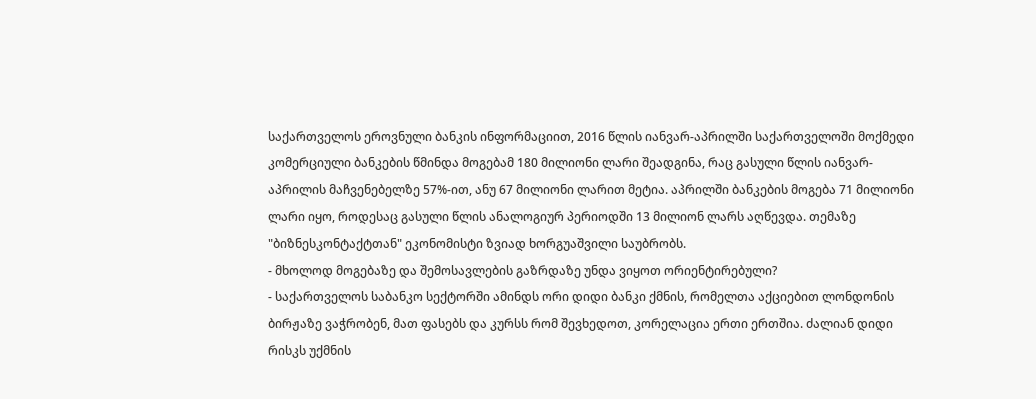საქართველოს ეროვნული ბანკის ინფორმაციით, 2016 წლის იანვარ-აპრილში საქართველოში მოქმედი კომერციული ბანკების წმინდა მოგებამ 180 მილიონი ლარი შეადგინა, რაც გასული წლის იანვარ-აპრილის მაჩვენებელზე 57%-ით, ანუ 67 მილიონი ლარით მეტია. აპრილში ბანკების მოგება 71 მილიონი ლარი იყო, როდესაც გასული წლის ანალოგიურ პერიოდში 13 მილიონ ლარს აღწევდა. თემაზე "ბიზნესკონტაქტთან" ეკონომისტი ზვიად ხორგუაშვილი საუბრობს.
- მხოლოდ მოგებაზე და შემოსავლების გაზრდაზე უნდა ვიყოთ ორიენტირებული?
- საქართველოს საბანკო სექტორში ამინდს ორი დიდი ბანკი ქმნის, რომელთა აქციებით ლონდონის ბირჟაზე ვაჭრობენ, მათ ფასებს და კურსს რომ შევხედოთ, კორელაცია ერთი ერთშია. ძალიან დიდი რისკს უქმნის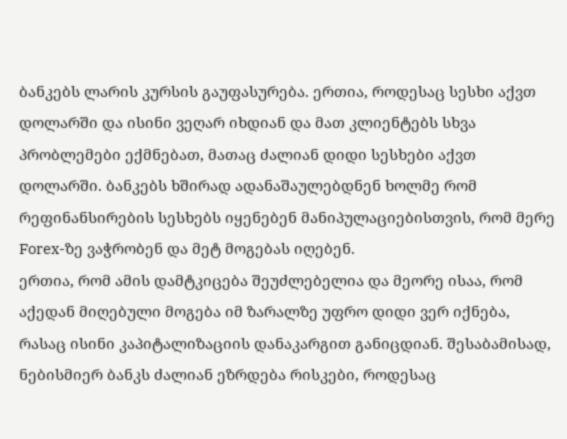ბანკებს ლარის კურსის გაუფასურება. ერთია, როდესაც სესხი აქვთ დოლარში და ისინი ვეღარ იხდიან და მათ კლიენტებს სხვა პრობლემები ექმნებათ, მათაც ძალიან დიდი სესხები აქვთ დოლარში. ბანკებს ხშირად ადანაშაულებდნენ ხოლმე რომ რეფინანსირების სესხებს იყენებენ მანიპულაციებისთვის, რომ მერე Forex-ზე ვაჭრობენ და მეტ მოგებას იღებენ.
ერთია, რომ ამის დამტკიცება შეუძლებელია და მეორე ისაა, რომ აქედან მიღებული მოგება იმ ზარალზე უფრო დიდი ვერ იქნება, რასაც ისინი კაპიტალიზაციის დანაკარგით განიცდიან. შესაბამისად, ნებისმიერ ბანკს ძალიან ეზრდება რისკები, როდესაც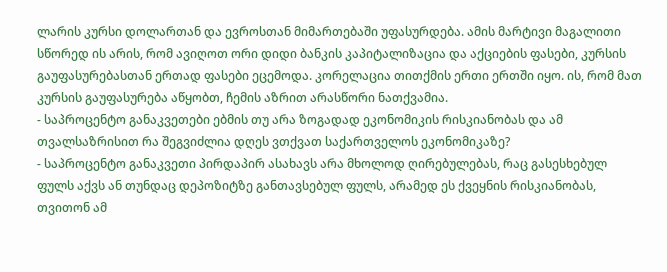ლარის კურსი დოლართან და ევროსთან მიმართებაში უფასურდება. ამის მარტივი მაგალითი სწორედ ის არის, რომ ავიღოთ ორი დიდი ბანკის კაპიტალიზაცია და აქციების ფასები, კურსის გაუფასურებასთან ერთად ფასები ეცემოდა. კორელაცია თითქმის ერთი ერთში იყო. ის, რომ მათ კურსის გაუფასურება აწყობთ, ჩემის აზრით არასწორი ნათქვამია.
- საპროცენტო განაკვეთები ებმის თუ არა ზოგადად ეკონომიკის რისკიანობას და ამ თვალსაზრისით რა შეგვიძლია დღეს ვთქვათ საქართველოს ეკონომიკაზე?
- საპროცენტო განაკვეთი პირდაპირ ასახავს არა მხოლოდ ღირებულებას, რაც გასესხებულ ფულს აქვს ან თუნდაც დეპოზიტზე განთავსებულ ფულს, არამედ ეს ქვეყნის რისკიანობას, თვითონ ამ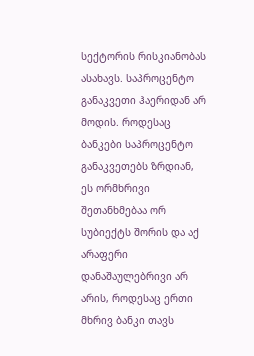სექტორის რისკიანობას ასახავს. საპროცენტო განაკვეთი ჰაერიდან არ მოდის. როდესაც ბანკები საპროცენტო განაკვეთებს ზრდიან, ეს ორმხრივი შეთანხმებაა ორ სუბიექტს შორის და აქ არაფერი დანაშაულებრივი არ არის, როდესაც ერთი მხრივ ბანკი თავს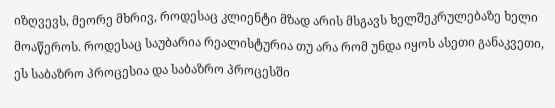იზღვევს, მეორე მხრივ, როდესაც კლიენტი მზად არის მსგავს ხელშეკრულებაზე ხელი მოაწეროს. როდესაც საუბარია რეალისტურია თუ არა რომ უნდა იყოს ასეთი განაკვეთი, ეს საბაზრო პროცესია და საბაზრო პროცესში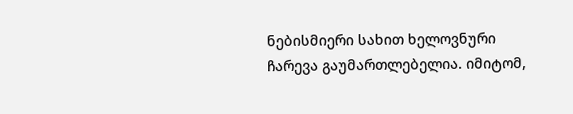ნებისმიერი სახით ხელოვნური ჩარევა გაუმართლებელია. იმიტომ,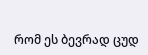რომ ეს ბევრად ცუდ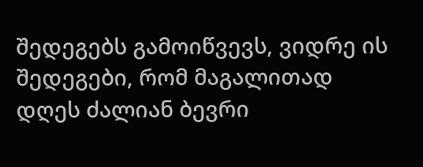შედეგებს გამოიწვევს, ვიდრე ის შედეგები, რომ მაგალითად დღეს ძალიან ბევრი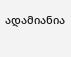ადამიანია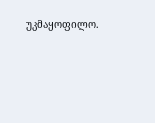უკმაყოფილო.